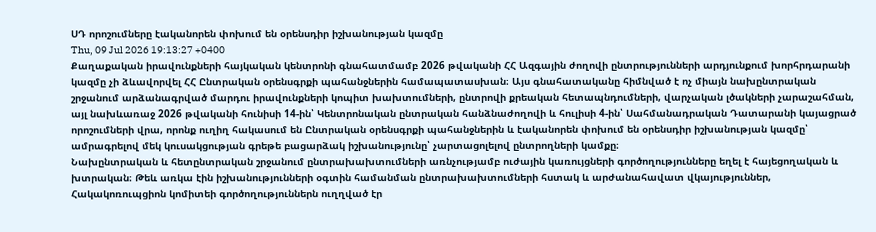ՍԴ որոշումները էականորեն փոխում են օրենսդիր իշխանության կազմը
Thu, 09 Jul 2026 19:13:27 +0400
Քաղաքական իրավունքների հայկական կենտրոնի գնահատմամբ 2026 թվականի ՀՀ Ազգային ժողովի ընտրությունների արդյունքում խորհրդարանի կազմը չի ձևավորվել ՀՀ Ընտրական օրենսգրքի պահանջներին համապատասխան։ Այս գնահատականը հիմնված է ոչ միայն նախընտրական շրջանում արձանագրված մարդու իրավունքների կոպիտ խախտումների, ընտրովի քրեական հետապնդումների, վարչական լծակների չարաշահման, այլ նախևառաջ 2026 թվականի հունիսի 14-ին՝ Կենտրոնական ընտրական հանձնաժողովի և հուլիսի 4-ին՝ Սահմանադրական Դատարանի կայացրած որոշումների վրա, որոնք ուղիղ հակասում են Ընտրական օրենսգրքի պահանջներին և էականորեն փոխում են օրենսդիր իշխանության կազմը՝ ամրագրելով մեկ կուսակցության գրեթե բացարձակ իշխանությունը՝ չարտացոլելով ընտրողների կամքը։
Նախընտրական և հետընտրական շրջանում ընտրախախտումների առնչությամբ ուժային կառույցների գործողությունները եղել է հայեցողական և խտրական։ Թեև առկա էին իշխանությունների օգտին համանման ընտրախախտումների հստակ և արժանահավատ վկայություններ, Հակակոռուպցիոն կոմիտեի գործողություններն ուղղված էր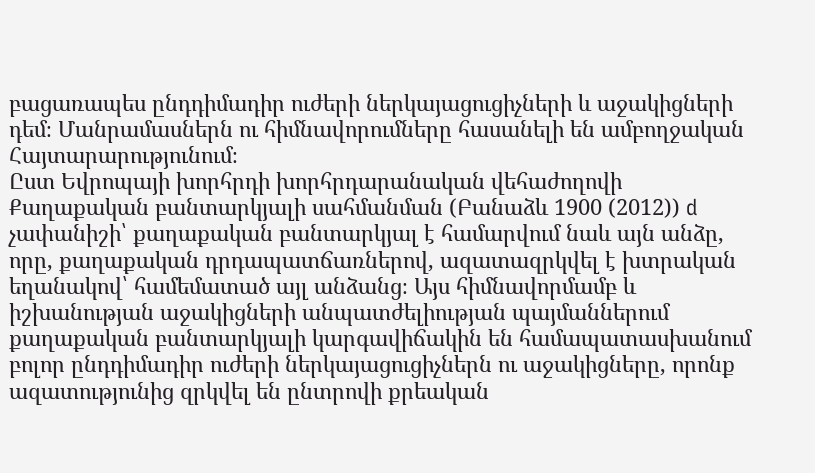բացառապես ընդդիմադիր ուժերի ներկայացուցիչների և աջակիցների դեմ։ Մանրամասներն ու հիմնավորումները հասանելի են ամբողջական Հայտարարությունում։
Ըստ Եվրոպայի խորհրդի խորհրդարանական վեհաժողովի Քաղաքական բանտարկյալի սահմանման (Բանաձև 1900 (2012)) d չափանիշի՝ քաղաքական բանտարկյալ է համարվում նաև այն անձը, որը, քաղաքական դրդապատճառներով, ազատազրկվել է խտրական եղանակով՝ համեմատած այլ անձանց։ Այս հիմնավորմամբ և իշխանության աջակիցների անպատժելիության պայմաններում քաղաքական բանտարկյալի կարգավիճակին են համապատասխանում բոլոր ընդդիմադիր ուժերի ներկայացուցիչներն ու աջակիցները, որոնք ազատությունից զրկվել են ընտրովի քրեական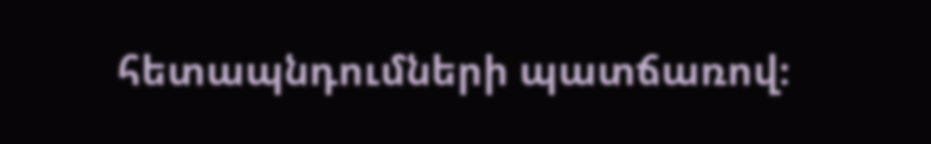հետապնդումների պատճառով։